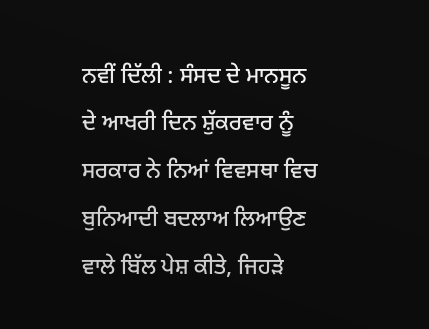ਨਵੀਂ ਦਿੱਲੀ : ਸੰਸਦ ਦੇ ਮਾਨਸੂਨ ਦੇ ਆਖਰੀ ਦਿਨ ਸ਼ੁੱਕਰਵਾਰ ਨੂੰ ਸਰਕਾਰ ਨੇ ਨਿਆਂ ਵਿਵਸਥਾ ਵਿਚ ਬੁਨਿਆਦੀ ਬਦਲਾਅ ਲਿਆਉਣ ਵਾਲੇ ਬਿੱਲ ਪੇਸ਼ ਕੀਤੇ, ਜਿਹੜੇ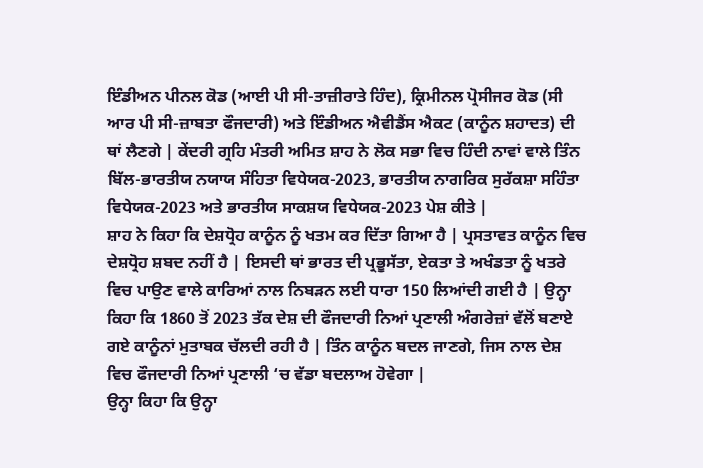ਇੰਡੀਅਨ ਪੀਨਲ ਕੋਡ (ਆਈ ਪੀ ਸੀ-ਤਾਜ਼ੀਰਾਤੇ ਹਿੰਦ), ਕ੍ਰਿਮੀਨਲ ਪ੍ਰੋਸੀਜਰ ਕੋਡ (ਸੀ ਆਰ ਪੀ ਸੀ-ਜ਼ਾਬਤਾ ਫੌਜਦਾਰੀ) ਅਤੇ ਇੰਡੀਅਨ ਐਵੀਡੈਂਸ ਐਕਟ (ਕਾਨੂੰਨ ਸ਼ਹਾਦਤ) ਦੀ ਥਾਂ ਲੈਣਗੇ | ਕੇਂਦਰੀ ਗ੍ਰਹਿ ਮੰਤਰੀ ਅਮਿਤ ਸ਼ਾਹ ਨੇ ਲੋਕ ਸਭਾ ਵਿਚ ਹਿੰਦੀ ਨਾਵਾਂ ਵਾਲੇ ਤਿੰਨ ਬਿੱਲ-ਭਾਰਤੀਯ ਨਯਾਯ ਸੰਹਿਤਾ ਵਿਧੇਯਕ-2023, ਭਾਰਤੀਯ ਨਾਗਰਿਕ ਸੁਰੱਕਸ਼ਾ ਸਹਿੰਤਾ ਵਿਧੇਯਕ-2023 ਅਤੇ ਭਾਰਤੀਯ ਸਾਕਸ਼ਯ ਵਿਧੇਯਕ-2023 ਪੇਸ਼ ਕੀਤੇ |
ਸ਼ਾਹ ਨੇ ਕਿਹਾ ਕਿ ਦੇਸ਼ਧ੍ਰੋਹ ਕਾਨੂੰਨ ਨੂੰ ਖਤਮ ਕਰ ਦਿੱਤਾ ਗਿਆ ਹੈ | ਪ੍ਰਸਤਾਵਤ ਕਾਨੂੰਨ ਵਿਚ ਦੇਸ਼ਧ੍ਰੋਹ ਸ਼ਬਦ ਨਹੀਂ ਹੈ | ਇਸਦੀ ਥਾਂ ਭਾਰਤ ਦੀ ਪ੍ਰਭੂਸੱਤਾ, ਏਕਤਾ ਤੇ ਅਖੰਡਤਾ ਨੂੰ ਖਤਰੇ ਵਿਚ ਪਾਉਣ ਵਾਲੇ ਕਾਰਿਆਂ ਨਾਲ ਨਿਬੜਨ ਲਈ ਧਾਰਾ 150 ਲਿਆਂਦੀ ਗਈ ਹੈ | ਉਨ੍ਹਾ ਕਿਹਾ ਕਿ 1860 ਤੋਂ 2023 ਤੱਕ ਦੇਸ਼ ਦੀ ਫੌਜਦਾਰੀ ਨਿਆਂ ਪ੍ਰਣਾਲੀ ਅੰਗਰੇਜ਼ਾਂ ਵੱਲੋਂ ਬਣਾਏ ਗਏ ਕਾਨੂੰਨਾਂ ਮੁਤਾਬਕ ਚੱਲਦੀ ਰਹੀ ਹੈ | ਤਿੰਨ ਕਾਨੂੰਨ ਬਦਲ ਜਾਣਗੇ, ਜਿਸ ਨਾਲ ਦੇਸ਼ ਵਿਚ ਫੌਜਦਾਰੀ ਨਿਆਂ ਪ੍ਰਣਾਲੀ ‘ਚ ਵੱਡਾ ਬਦਲਾਅ ਹੋਵੇਗਾ |
ਉਨ੍ਹਾ ਕਿਹਾ ਕਿ ਉਨ੍ਹਾ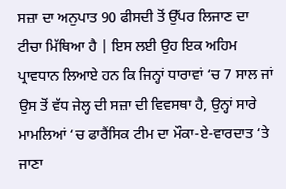ਸਜ਼ਾ ਦਾ ਅਨੁਪਾਤ 90 ਫੀਸਦੀ ਤੋਂ ਉੱਪਰ ਲਿਜਾਣ ਦਾ ਟੀਚਾ ਮਿੱਥਿਆ ਹੈ | ਇਸ ਲਈ ਉਹ ਇਕ ਅਹਿਮ ਪ੍ਰਾਵਧਾਨ ਲਿਆਏ ਹਨ ਕਿ ਜਿਨ੍ਹਾਂ ਧਾਰਾਵਾਂ ‘ਚ 7 ਸਾਲ ਜਾਂ ਉਸ ਤੋਂ ਵੱਧ ਜੇਲ੍ਹ ਦੀ ਸਜ਼ਾ ਦੀ ਵਿਵਸਥਾ ਹੈ, ਉਨ੍ਹਾਂ ਸਾਰੇ ਮਾਮਲਿਆਂ ‘ਚ ਫਾਰੈਂਸਿਕ ਟੀਮ ਦਾ ਮੌਕਾ-ਏ-ਵਾਰਦਾਤ ‘ਤੇ ਜਾਣਾ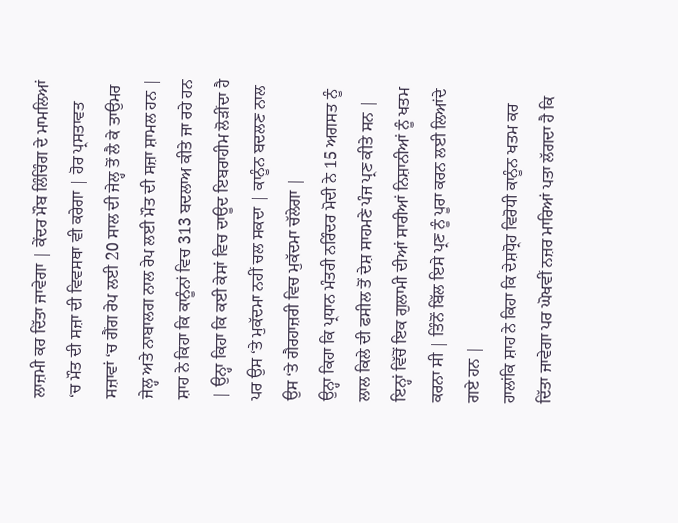ਲਾਜ਼ਮੀ ਕਰ ਦਿੱਤਾ ਜਾਵੇਗਾ | ਕੇਂਦਰ ਮੌਬ ਲਿੰਚਿੰਗ ਦੇ ਮਾਮਲਿਆਂ ‘ਚ ਮੌਤ ਦੀ ਸਜ਼ਾ ਦੀ ਵਿਵਸਥਾ ਵੀ ਕਰੇਗਾ | ਹੋਰ ਪ੍ਰਸਤਾਵਤ ਸਜ਼ਾਵਾਂ ‘ਚ ਗੈਂਗ ਰੇਪ ਲਈ 20 ਸਾਲ ਦੀ ਜੇਲ੍ਹ ਤੋਂ ਲੈ ਕੇ ਤਾਉਮਰ ਜੇਲ੍ਹ ਅਤੇ ਨਾਬਾਲਗ ਨਾਲ ਰੇਪ ਲਈ ਮੌਤ ਦੀ ਸਜ਼ਾ ਸ਼ਾਮਲ ਹਨ |
ਸ਼ਾਹ ਨੇ ਕਿਹਾ ਕਿ ਕਾਨੂੰਨਾਂ ਵਿਚ 313 ਬਦਲਾਅ ਕੀਤੇ ਜਾ ਰਹੇ ਹਨ | ਉਨ੍ਹਾ ਕਿਹਾ ਕਿ ਕਈ ਕੇਸਾਂ ਵਿਚ ਦਾਊਦ ਇਬਰਾਹੀਮ ਲੋੜੀਂਦਾ ਹੈ ਪਰ ਉਸ ‘ਤੇ ਮੁਕੱਦਮਾ ਨਹੀਂ ਚਲ ਸਕਦਾ | ਕਾਨੂੰਨ ਬਦਲਣ ਨਾਲ ਉਸ ‘ਤੇ ਗੈਰਹਾਜ਼ਰੀ ਵਿਚ ਮੁਕੱਦਮਾ ਚੱਲੇਗਾ |
ਉਨ੍ਹਾ ਕਿਹਾ ਕਿ ਪ੍ਰਧਾਨ ਮੰਤਰੀ ਨਰਿੰਦਰ ਮੋਦੀ ਨੇ 15 ਅਗਸਤ ਨੂੰ ਲਾਲ ਕਿਲੇ ਦੀ ਫਸੀਲ ਤੋਂ ਦੇਸ਼ ਸਾਹਮਣੇ ਪੰਜ ਪ੍ਰਣ ਕੀਤੇ ਸਨ | ਇਨ੍ਹਾਂ ਵਿੱਚੋਂ ਇਕ ਗੁਲਾਮੀ ਦੀਆਂ ਸਾਰੀਆਂ ਨਿਸ਼ਾਨੀਆਂ ਨੂੰ ਖਤਮ ਕਰਨਾ ਸੀ | ਤਿੰਨੋਂ ਬਿੱਲ ਇਸੇ ਪ੍ਰਣ ਨੂੰ ਪੂਰਾ ਕਰਨ ਲਈ ਲਿਆਂਦੇ ਗਏ ਹਨ |
ਹਾਲਾਂਕਿ ਸ਼ਾਹ ਨੇ ਕਿਹਾ ਕਿ ਦੇਸ਼ਧ੍ਰੋਹ ਵਿਰੋਧੀ ਕਾਨੂੰਨ ਖਤਮ ਕਰ ਦਿੱਤਾ ਜਾਵੇਗਾ ਪਰ ਘੋਖਵੀਂ ਨਜ਼ਰ ਮਾਰਿਆਂ ਪਤਾ ਲੱਗਦਾ ਹੈ ਕਿ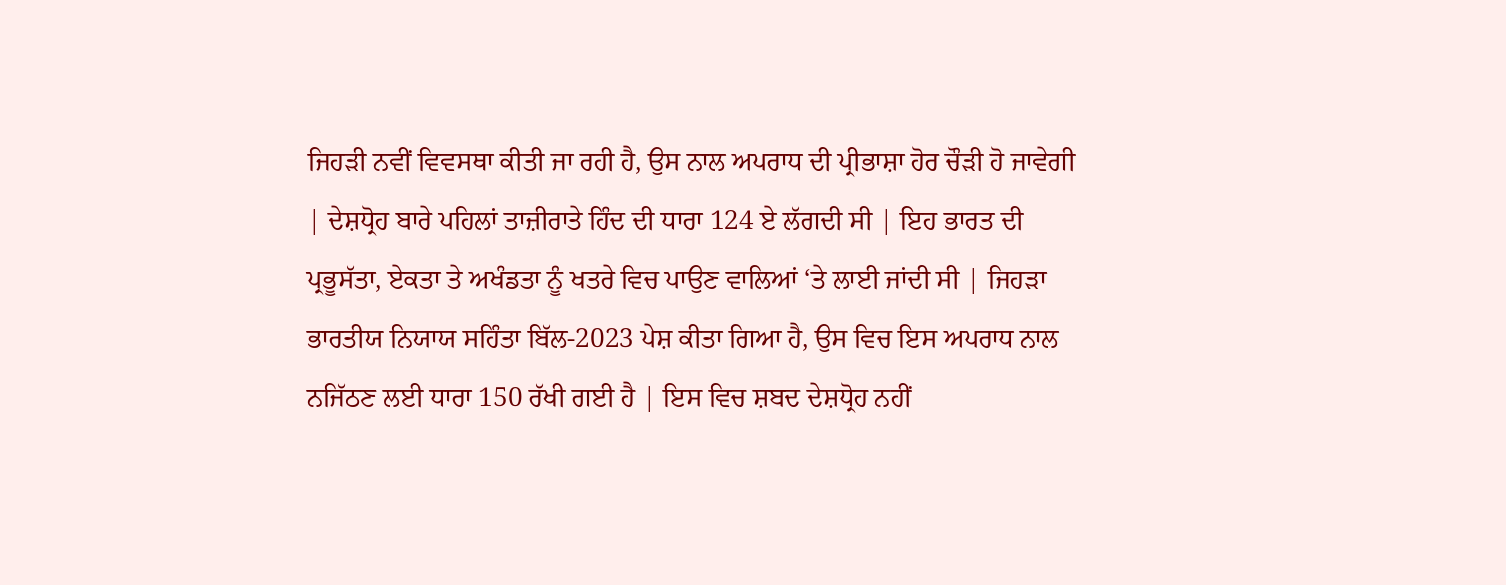ਜਿਹੜੀ ਨਵੀਂ ਵਿਵਸਥਾ ਕੀਤੀ ਜਾ ਰਹੀ ਹੈ, ਉਸ ਨਾਲ ਅਪਰਾਧ ਦੀ ਪ੍ਰੀਭਾਸ਼ਾ ਹੋਰ ਚੌੜੀ ਹੋ ਜਾਵੇਗੀ | ਦੇਸ਼ਧ੍ਰੋਹ ਬਾਰੇ ਪਹਿਲਾਂ ਤਾਜ਼ੀਰਾਤੇ ਹਿੰਦ ਦੀ ਧਾਰਾ 124 ਏ ਲੱਗਦੀ ਸੀ | ਇਹ ਭਾਰਤ ਦੀ ਪ੍ਰਭੂਸੱਤਾ, ਏਕਤਾ ਤੇ ਅਖੰਡਤਾ ਨੂੰ ਖਤਰੇ ਵਿਚ ਪਾਉਣ ਵਾਲਿਆਂ ‘ਤੇ ਲਾਈ ਜਾਂਦੀ ਸੀ | ਜਿਹੜਾ ਭਾਰਤੀਯ ਨਿਯਾਯ ਸਹਿੰਤਾ ਬਿੱਲ-2023 ਪੇਸ਼ ਕੀਤਾ ਗਿਆ ਹੈ, ਉਸ ਵਿਚ ਇਸ ਅਪਰਾਧ ਨਾਲ ਨਜਿੱਠਣ ਲਈ ਧਾਰਾ 150 ਰੱਖੀ ਗਈ ਹੈ | ਇਸ ਵਿਚ ਸ਼ਬਦ ਦੇਸ਼ਧ੍ਰੋਹ ਨਹੀਂ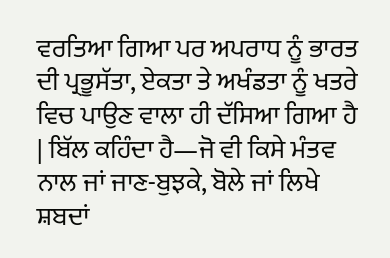ਵਰਤਿਆ ਗਿਆ ਪਰ ਅਪਰਾਧ ਨੂੰ ਭਾਰਤ ਦੀ ਪ੍ਰਭੂਸੱਤਾ, ਏਕਤਾ ਤੇ ਅਖੰਡਤਾ ਨੂੰ ਖਤਰੇ ਵਿਚ ਪਾਉਣ ਵਾਲਾ ਹੀ ਦੱਸਿਆ ਗਿਆ ਹੈ | ਬਿੱਲ ਕਹਿੰਦਾ ਹੈ—ਜੋ ਵੀ ਕਿਸੇ ਮੰਤਵ ਨਾਲ ਜਾਂ ਜਾਣ-ਬੁਝਕੇ, ਬੋਲੇ ਜਾਂ ਲਿਖੇ ਸ਼ਬਦਾਂ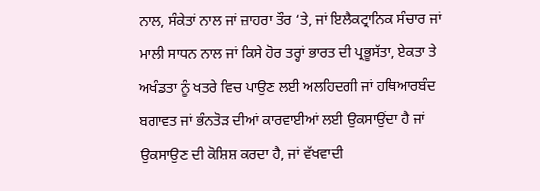ਨਾਲ, ਸੰਕੇਤਾਂ ਨਾਲ ਜਾਂ ਜ਼ਾਹਰਾ ਤੌਰ ‘ਤੇ, ਜਾਂ ਇਲੈਕਟ੍ਰਾਨਿਕ ਸੰਚਾਰ ਜਾਂ ਮਾਲੀ ਸਾਧਨ ਨਾਲ ਜਾਂ ਕਿਸੇ ਹੋਰ ਤਰ੍ਹਾਂ ਭਾਰਤ ਦੀ ਪ੍ਰਭੂਸੱਤਾ, ਏਕਤਾ ਤੇ ਅਖੰਡਤਾ ਨੂੰ ਖਤਰੇ ਵਿਚ ਪਾਉਣ ਲਈ ਅਲਹਿਦਗੀ ਜਾਂ ਹਥਿਆਰਬੰਦ ਬਗਾਵਤ ਜਾਂ ਭੰਨਤੋੜ ਦੀਆਂ ਕਾਰਵਾਈਆਂ ਲਈ ਉਕਸਾਉਂਦਾ ਹੈ ਜਾਂ ਉਕਸਾਉਣ ਦੀ ਕੋਸ਼ਿਸ਼ ਕਰਦਾ ਹੈ, ਜਾਂ ਵੱਖਵਾਦੀ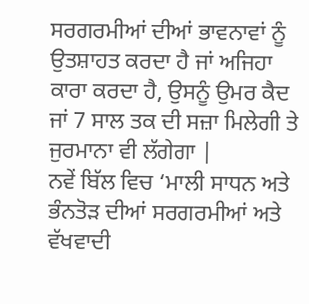ਸਰਗਰਮੀਆਂ ਦੀਆਂ ਭਾਵਨਾਵਾਂ ਨੂੰ ਉਤਸ਼ਾਹਤ ਕਰਦਾ ਹੈ ਜਾਂ ਅਜਿਹਾ ਕਾਰਾ ਕਰਦਾ ਹੈ, ਉਸਨੂੰ ਉਮਰ ਕੈਦ ਜਾਂ 7 ਸਾਲ ਤਕ ਦੀ ਸਜ਼ਾ ਮਿਲੇਗੀ ਤੇ ਜੁਰਮਾਨਾ ਵੀ ਲੱਗੇਗਾ |
ਨਵੇਂ ਬਿੱਲ ਵਿਚ ‘ਮਾਲੀ ਸਾਧਨ ਅਤੇ ਭੰਨਤੋੜ ਦੀਆਂ ਸਰਗਰਮੀਆਂ ਅਤੇ ਵੱਖਵਾਦੀ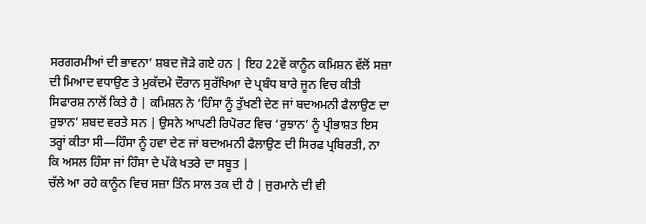ਸਰਗਰਮੀਆਂ ਦੀ ਭਾਵਨਾ’ ਸ਼ਬਦ ਜੋੜੇ ਗਏ ਹਨ | ਇਹ 22ਵੇਂ ਕਾਨੂੰਨ ਕਮਿਸ਼ਨ ਵੱਲੋਂ ਸਜ਼ਾ ਦੀ ਮਿਆਦ ਵਧਾਉਣ ਤੇ ਮੁਕੱਦਮੇ ਦੌਰਾਨ ਸੁਰੱਖਿਆ ਦੇ ਪ੍ਰਬੰਧ ਬਾਰੇ ਜੂਨ ਵਿਚ ਕੀਤੀ ਸਿਫਾਰਸ਼ ਨਾਲੋਂ ਕਿਤੇ ਹੈ | ਕਮਿਸ਼ਨ ਨੇ ‘ਹਿੰਸਾ ਨੂੰ ਤੁੱਖਣੀ ਦੇਣ ਜਾਂ ਬਦਅਮਨੀ ਫੈਲਾਉਣ ਦਾ ਰੁਝਾਨ’ ਸ਼ਬਦ ਵਰਤੇ ਸਨ | ਉਸਨੇ ਆਪਣੀ ਰਿਪੋਰਟ ਵਿਚ ‘ਰੁਝਾਨ’ ਨੂੰ ਪ੍ਰੀਭਾਸ਼ਤ ਇਸ ਤਰ੍ਹਾਂ ਕੀਤਾ ਸੀ—ਹਿੰਸਾ ਨੂੰ ਹਵਾ ਦੇਣ ਜਾਂ ਬਦਅਮਨੀ ਫੈਲਾਉਣ ਦੀ ਸਿਰਫ ਪ੍ਰਬਿਰਤੀ, ਨਾ ਕਿ ਅਸਲ ਹਿੰਸਾ ਜਾਂ ਹਿੰਸਾ ਦੇ ਪੱਕੇ ਖਤਰੇ ਦਾ ਸਬੂਤ |
ਚੱਲੇ ਆ ਰਹੇ ਕਾਨੂੰਨ ਵਿਚ ਸਜ਼ਾ ਤਿੰਨ ਸਾਲ ਤਕ ਦੀ ਹੈ | ਜੁਰਮਾਨੇ ਦੀ ਵੀ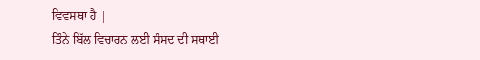ਵਿਵਸਥਾ ਹੈ |
ਤਿੰਨੇ ਬਿੱਲ ਵਿਚਾਰਨ ਲਈ ਸੰਸਦ ਦੀ ਸਥਾਈ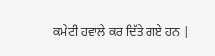ਕਮੇਟੀ ਹਵਾਲੇ ਕਰ ਦਿੱਤੇ ਗਏ ਹਨ |